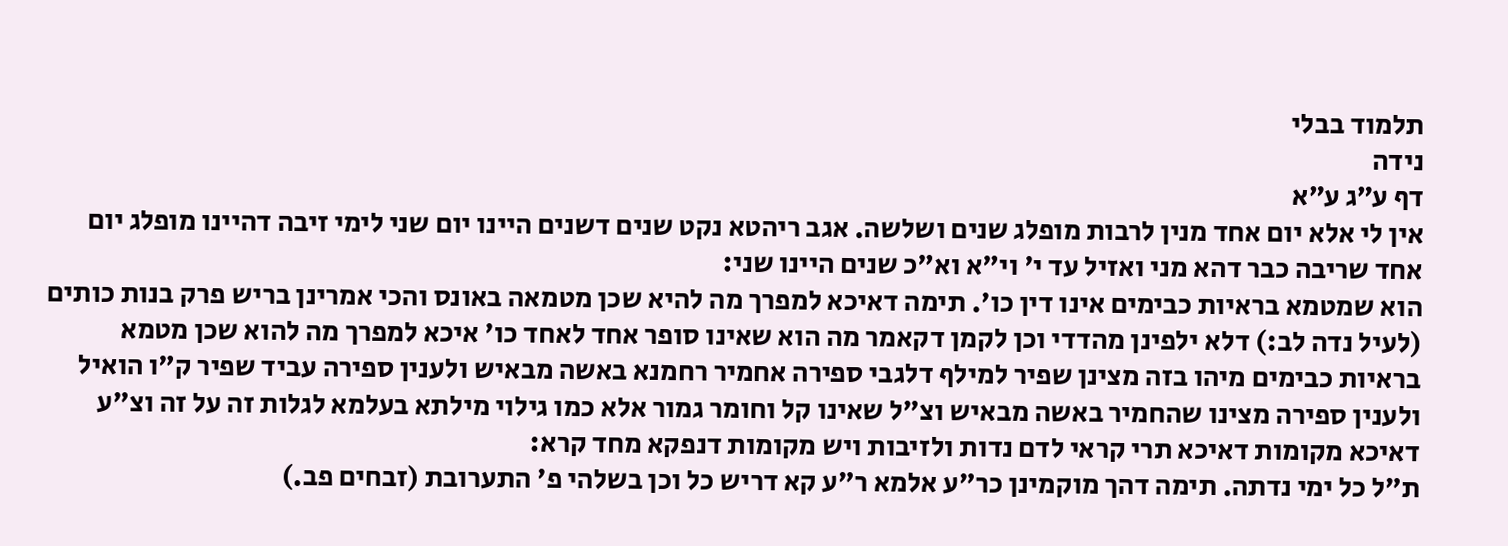תלמוד בבלי
נידה
דף ע״ג ע״א
אין לי אלא יום אחד מנין לרבות מופלג שנים ושלשה. אגב ריהטא נקט שנים דשנים היינו יום שני לימי זיבה דהיינו מופלג יום אחד שריבה כבר דהא מני ואזיל עד י' וי"א וא"כ שנים היינו שני:
הוא שמטמא בראיות כבימים אינו דין כו'. תימה דאיכא למפרך מה להיא שכן מטמאה באונס והכי אמרינן בריש פרק בנות כותים (לעיל נדה לב:) דלא ילפינן מהדדי וכן לקמן דקאמר מה הוא שאינו סופר אחד לאחד כו' איכא למפרך מה להוא שכן מטמא בראיות כבימים מיהו בזה מצינן שפיר למילף דלגבי ספירה אחמיר רחמנא באשה מבאיש ולענין ספירה עביד שפיר ק"ו הואיל ולענין ספירה מצינו שהחמיר באשה מבאיש וצ"ל שאינו קל וחומר גמור אלא כמו גילוי מילתא בעלמא לגלות זה על זה וצ"ע דאיכא מקומות דאיכא תרי קראי לדם נדות ולזיבות ויש מקומות דנפקא מחד קרא:
ת"ל כל ימי נדתה. תימה דהך מוקמינן כר"ע אלמא ר"ע קא דריש כל וכן בשלהי פ' התערובת (זבחים פב.)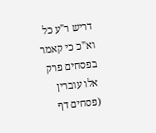דריש ר"ע כל וא"כ כי קאמר בפסחים פרק אלו עוברין (פסחים דף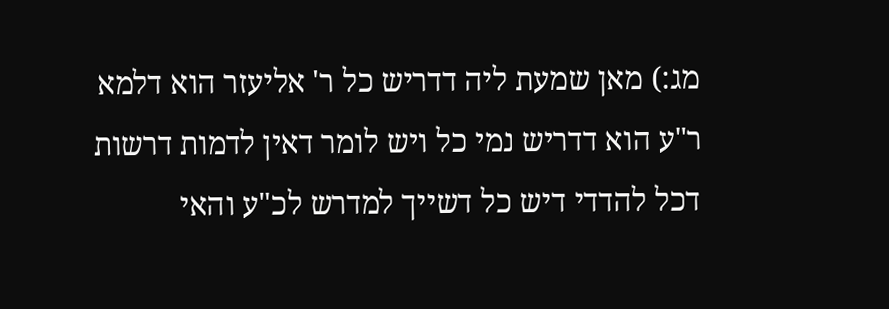מג:) מאן שמעת ליה דדריש כל ר' אליעזר הוא דלמא ר"ע הוא דדריש נמי כל ויש לומר דאין לדמות דרשות דכל להדדי דיש כל דשייך למדרש לכ"ע והאי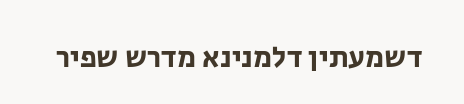דשמעתין דלמנינא מדרש שפיר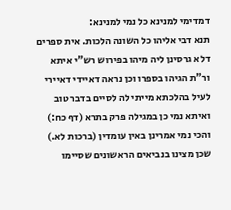דמדימי למנינא כל נמי למנינא:
תנא דבי אליהו כל השונה הלכות. אית ספרים דלא גרסינן ליה מיהו בפירוש רש"י איתא ור"ת הגיהו בספרו וכן נראה דאיידי דאיירי לעיל בהלכתא מייתי לה לסיים בדבר טוב ואיתא נמי כן במגילה פרק בתרא (דף כח:) והכי נמי אמרינן באין עומדין (ברכות לא.) שכן מצינו בנביאים הראשונים שסיימו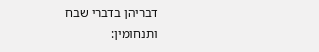דבריהן בדברי שבח ותנחומין: